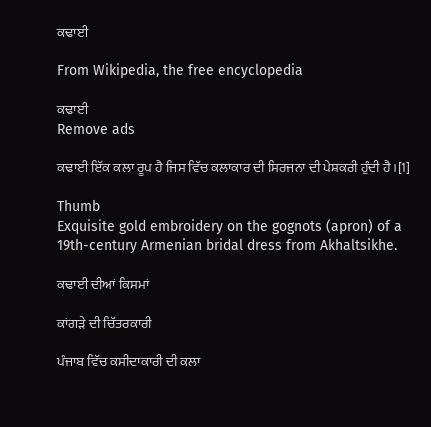ਕਢਾਈ

From Wikipedia, the free encyclopedia

ਕਢਾਈ
Remove ads

ਕਢਾਈ ਇੱਕ ਕਲਾ ਰੂਪ ਹੈ ਜਿਸ ਵਿੱਚ ਕਲਾਕਾਰ ਦੀ ਸਿਰਜਨਾ ਦੀ ਪੇਸ਼ਕਰੀ ਹੁੰਦੀ ਹੈ।[1]

Thumb
Exquisite gold embroidery on the gognots (apron) of a 19th-century Armenian bridal dress from Akhaltsikhe.

ਕਢਾਈ ਦੀਆਂ ਕਿਸਮਾਂ

ਕਾਂਗੜੇ ਦੀ ਚਿੱਤਰਕਾਰੀ

ਪੰਜਾਬ ਵਿੱਚ ਕਸੀਦਾਕਾਰੀ ਦੀ ਕਲਾ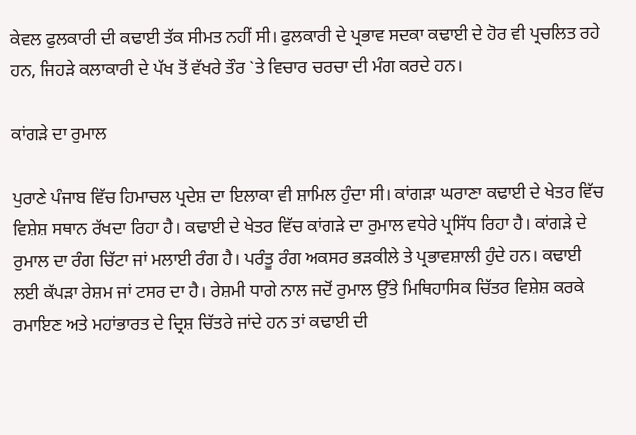ਕੇਵਲ ਫੁਲਕਾਰੀ ਦੀ ਕਢਾਈ ਤੱਕ ਸੀਮਤ ਨਹੀਂ ਸੀ। ਫੁਲਕਾਰੀ ਦੇ ਪ੍ਰਭਾਵ ਸਦਕਾ ਕਢਾਈ ਦੇ ਹੋਰ ਵੀ ਪ੍ਰਚਲਿਤ ਰਹੇ ਹਨ, ਜਿਹੜੇ ਕਲਾਕਾਰੀ ਦੇ ਪੱਖ ਤੋਂ ਵੱਖਰੇ ਤੌਰ `ਤੇ ਵਿਚਾਰ ਚਰਚਾ ਦੀ ਮੰਗ ਕਰਦੇ ਹਨ।

ਕਾਂਗੜੇ ਦਾ ਰੁਮਾਲ

ਪੁਰਾਣੇ ਪੰਜਾਬ ਵਿੱਚ ਹਿਮਾਚਲ ਪ੍ਰਦੇਸ਼ ਦਾ ਇਲਾਕਾ ਵੀ ਸ਼ਾਮਿਲ ਹੁੰਦਾ ਸੀ। ਕਾਂਗੜਾ ਘਰਾਣਾ ਕਢਾਈ ਦੇ ਖੇਤਰ ਵਿੱਚ ਵਿਸ਼ੇਸ਼ ਸਥਾਨ ਰੱਖਦਾ ਰਿਹਾ ਹੈ। ਕਢਾਈ ਦੇ ਖੇਤਰ ਵਿੱਚ ਕਾਂਗੜੇ ਦਾ ਰੁਮਾਲ ਵਧੇਰੇ ਪ੍ਰਸਿੱਧ ਰਿਹਾ ਹੈ। ਕਾਂਗੜੇ ਦੇ ਰੁਮਾਲ ਦਾ ਰੰਗ ਚਿੱਟਾ ਜਾਂ ਮਲਾਈ ਰੰਗ ਹੈ। ਪਰੰਤੂ ਰੰਗ ਅਕਸਰ ਭੜਕੀਲੇ ਤੇ ਪ੍ਰਭਾਵਸ਼ਾਲੀ ਹੁੰਦੇ ਹਨ। ਕਢਾਈ ਲਈ ਕੱਪੜਾ ਰੇਸ਼ਮ ਜਾਂ ਟਸਰ ਦਾ ਹੈ। ਰੇਸ਼ਮੀ ਧਾਗੇ ਨਾਲ ਜਦੋਂ ਰੁਮਾਲ ਉੱਤੇ ਮਿਥਿਹਾਸਿਕ ਚਿੱਤਰ ਵਿਸ਼ੇਸ਼ ਕਰਕੇ ਰਮਾਇਣ ਅਤੇ ਮਹਾਂਭਾਰਤ ਦੇ ਦ੍ਰਿਸ਼ ਚਿੱਤਰੇ ਜਾਂਦੇ ਹਨ ਤਾਂ ਕਢਾਈ ਦੀ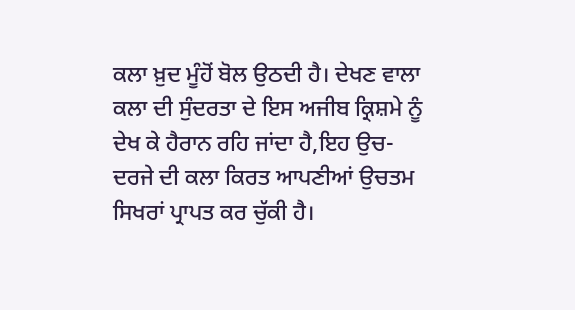ਕਲਾ ਖ਼ੁਦ ਮੂੰਹੋਂ ਬੋਲ ਉਠਦੀ ਹੈ। ਦੇਖਣ ਵਾਲਾ ਕਲਾ ਦੀ ਸੁੰਦਰਤਾ ਦੇ ਇਸ ਅਜੀਬ ਕ੍ਰਿਸ਼ਮੇ ਨੂੰ ਦੇਖ ਕੇ ਹੈਰਾਨ ਰਹਿ ਜਾਂਦਾ ਹੈ,ਇਹ ਉਚ-ਦਰਜੇ ਦੀ ਕਲਾ ਕਿਰਤ ਆਪਣੀਆਂ ਉਚਤਮ ਸਿਖਰਾਂ ਪ੍ਰਾਪਤ ਕਰ ਚੁੱਕੀ ਹੈ।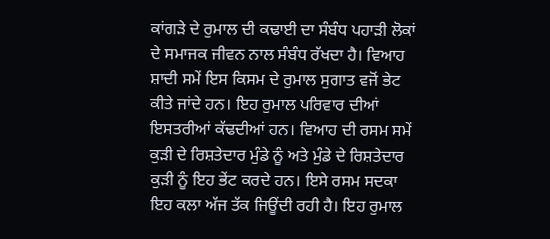ਕਾਂਗੜੇ ਦੇ ਰੁਮਾਲ ਦੀ ਕਢਾਈ ਦਾ ਸੰਬੰਧ ਪਹਾੜੀ ਲੋਕਾਂ ਦੇ ਸਮਾਜਕ ਜੀਵਨ ਨਾਲ ਸੰਬੰਧ ਰੱਖਦਾ ਹੈ। ਵਿਆਹ ਸ਼ਾਦੀ ਸਮੇਂ ਇਸ ਕਿਸਮ ਦੇ ਰੁਮਾਲ ਸੁਗਾਤ ਵਜੋਂ ਭੇਟ ਕੀਤੇ ਜਾਂਦੇ ਹਨ। ਇਹ ਰੁਮਾਲ ਪਰਿਵਾਰ ਦੀਆਂ ਇਸਤਰੀਆਂ ਕੱਢਦੀਆਂ ਹਨ। ਵਿਆਹ ਦੀ ਰਸਮ ਸਮੇਂ ਕੁੜੀ ਦੇ ਰਿਸ਼ਤੇਦਾਰ ਮੁੰਡੇ ਨੂੰ ਅਤੇ ਮੁੰਡੇ ਦੇ ਰਿਸ਼ਤੇਦਾਰ ਕੁੜੀ ਨੂੰ ਇਹ ਭੇਂਟ ਕਰਦੇ ਹਨ। ਇਸੇ ਰਸਮ ਸਦਕਾ ਇਹ ਕਲਾ ਅੱਜ ਤੱਕ ਜਿਊਂਦੀ ਰਹੀ ਹੈ। ਇਹ ਰੁਮਾਲ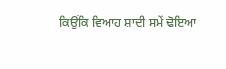ਕਿਉਂਕਿ ਵਿਆਹ ਸ਼ਾਦੀ ਸਮੇਂ ਢੋਇਆ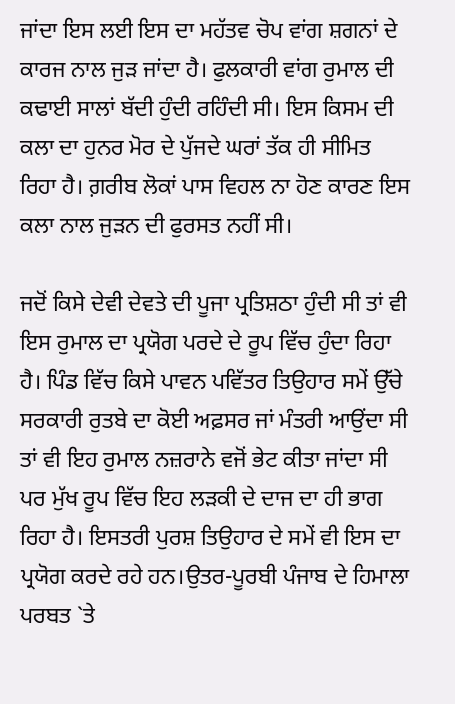ਜਾਂਦਾ ਇਸ ਲਈ ਇਸ ਦਾ ਮਹੱਤਵ ਚੋਪ ਵਾਂਗ ਸ਼ਗਨਾਂ ਦੇ ਕਾਰਜ ਨਾਲ ਜੁੜ ਜਾਂਦਾ ਹੈ। ਫੁਲਕਾਰੀ ਵਾਂਗ ਰੁਮਾਲ ਦੀ ਕਢਾਈ ਸਾਲਾਂ ਬੱਦੀ ਹੁੰਦੀ ਰਹਿੰਦੀ ਸੀ। ਇਸ ਕਿਸਮ ਦੀ ਕਲਾ ਦਾ ਹੁਨਰ ਮੋਰ ਦੇ ਪੁੱਜਦੇ ਘਰਾਂ ਤੱਕ ਹੀ ਸੀਮਿਤ ਰਿਹਾ ਹੈ। ਗ਼ਰੀਬ ਲੋਕਾਂ ਪਾਸ ਵਿਹਲ ਨਾ ਹੋਣ ਕਾਰਣ ਇਸ ਕਲਾ ਨਾਲ ਜੁੜਨ ਦੀ ਫੁਰਸਤ ਨਹੀਂ ਸੀ।

ਜਦੋਂ ਕਿਸੇ ਦੇਵੀ ਦੇਵਤੇ ਦੀ ਪੂਜਾ ਪ੍ਰਤਿਸ਼ਠਾ ਹੁੰਦੀ ਸੀ ਤਾਂ ਵੀ ਇਸ ਰੁਮਾਲ ਦਾ ਪ੍ਰਯੋਗ ਪਰਦੇ ਦੇ ਰੂਪ ਵਿੱਚ ਹੁੰਦਾ ਰਿਹਾ ਹੈ। ਪਿੰਡ ਵਿੱਚ ਕਿਸੇ ਪਾਵਨ ਪਵਿੱਤਰ ਤਿਉਹਾਰ ਸਮੇਂ ਉੱਚੇ ਸਰਕਾਰੀ ਰੁਤਬੇ ਦਾ ਕੋਈ ਅਫ਼ਸਰ ਜਾਂ ਮੰਤਰੀ ਆਉਂਦਾ ਸੀ ਤਾਂ ਵੀ ਇਹ ਰੁਮਾਲ ਨਜ਼ਰਾਨੇ ਵਜੋਂ ਭੇਟ ਕੀਤਾ ਜਾਂਦਾ ਸੀ ਪਰ ਮੁੱਖ ਰੂਪ ਵਿੱਚ ਇਹ ਲੜਕੀ ਦੇ ਦਾਜ ਦਾ ਹੀ ਭਾਗ ਰਿਹਾ ਹੈ। ਇਸਤਰੀ ਪੁਰਸ਼ ਤਿਉਹਾਰ ਦੇ ਸਮੇਂ ਵੀ ਇਸ ਦਾ ਪ੍ਰਯੋਗ ਕਰਦੇ ਰਹੇ ਹਨ।ਉਤਰ-ਪੂਰਬੀ ਪੰਜਾਬ ਦੇ ਹਿਮਾਲਾ ਪਰਬਤ `ਤੇ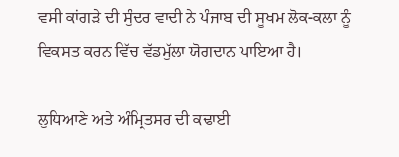ਵਸੀ ਕਾਂਗੜੇ ਦੀ ਸੁੰਦਰ ਵਾਦੀ ਨੇ ਪੰਜਾਬ ਦੀ ਸੂਖਮ ਲੋਕ-ਕਲਾ ਨੂੰ ਵਿਕਸਤ ਕਰਨ ਵਿੱਚ ਵੱਡਮੁੱਲਾ ਯੋਗਦਾਨ ਪਾਇਆ ਹੈ।

ਲੁਧਿਆਣੇ ਅਤੇ ਅੰਮ੍ਰਿਤਸਰ ਦੀ ਕਢਾਈ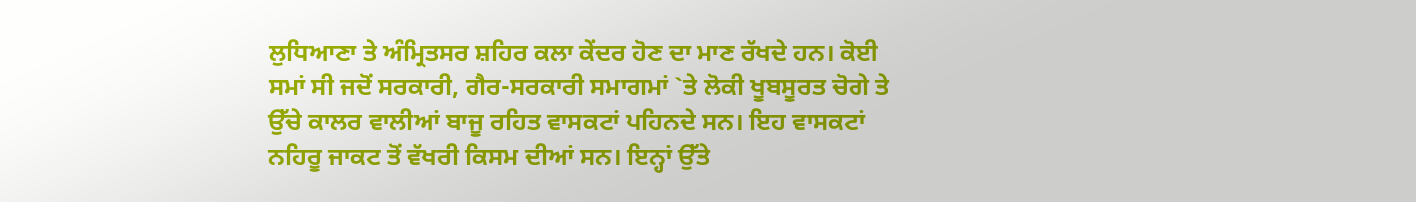ਲੁਧਿਆਣਾ ਤੇ ਅੰਮ੍ਰਿਤਸਰ ਸ਼ਹਿਰ ਕਲਾ ਕੇਂਦਰ ਹੋਣ ਦਾ ਮਾਣ ਰੱਖਦੇ ਹਨ। ਕੋਈ ਸਮਾਂ ਸੀ ਜਦੋਂ ਸਰਕਾਰੀ, ਗੈਰ-ਸਰਕਾਰੀ ਸਮਾਗਮਾਂ `ਤੇ ਲੋਕੀ ਖੂਬਸੂਰਤ ਚੋਗੇ ਤੇ ਉੱਚੇ ਕਾਲਰ ਵਾਲੀਆਂ ਬਾਜੂ ਰਹਿਤ ਵਾਸਕਟਾਂ ਪਹਿਨਦੇ ਸਨ। ਇਹ ਵਾਸਕਟਾਂ ਨਹਿਰੂ ਜਾਕਟ ਤੋਂ ਵੱਖਰੀ ਕਿਸਮ ਦੀਆਂ ਸਨ। ਇਨ੍ਹਾਂ ਉੱਤੇ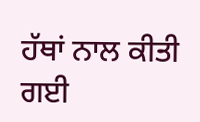ਹੱਥਾਂ ਨਾਲ ਕੀਤੀ ਗਈ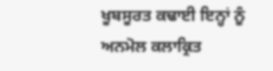ਖੂਬਸੂਰਤ ਕਢਾਈ ਇਨ੍ਹਾਂ ਨੂੰ ਅਨਮੋਲ ਕਲਾਕ੍ਰਿਤ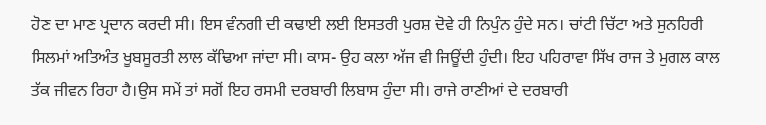ਹੋਣ ਦਾ ਮਾਣ ਪ੍ਰਦਾਨ ਕਰਦੀ ਸੀ। ਇਸ ਵੰਨਗੀ ਦੀ ਕਢਾਈ ਲਈ ਇਸਤਰੀ ਪੁਰਸ਼ ਦੋਵੇ ਹੀ ਨਿਪੁੰਨ ਹੁੰਦੇ ਸਨ। ਚਾਂਟੀ ਚਿੱਟਾ ਅਤੇ ਸੁਨਹਿਰੀ ਸਿਲਮਾਂ ਅਤਿਅੰਤ ਖੂਬਸੂਰਤੀ ਲਾਲ ਕੱਢਿਆ ਜਾਂਦਾ ਸੀ। ਕਾਸ- ਉਹ ਕਲਾ ਅੱਜ ਵੀ ਜਿਊਂਦੀ ਹੁੰਦੀ। ਇਹ ਪਹਿਰਾਵਾ ਸਿੱਖ ਰਾਜ ਤੇ ਮੁਗਲ ਕਾਲ ਤੱਕ ਜੀਵਨ ਰਿਹਾ ਹੈ।ਉਸ ਸਮੇਂ ਤਾਂ ਸਗੋਂ ਇਹ ਰਸਮੀ ਦਰਬਾਰੀ ਲਿਬਾਸ ਹੁੰਦਾ ਸੀ। ਰਾਜੇ ਰਾਣੀਆਂ ਦੇ ਦਰਬਾਰੀ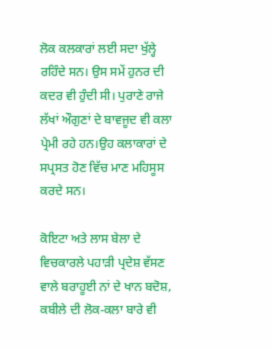ਲੋਕ ਕਲਕਾਰਾਂ ਲਈ ਸਦਾ ਖੁੱਲ੍ਹੇ ਰਹਿੰਦੇ ਸਨ। ਉਸ ਸਮੇਂ ਹੁਨਰ ਦੀ ਕਦਰ ਵੀ ਹੁੰਦੀ ਸੀ। ਪੁਰਾਣੇ ਰਾਜੇ ਲੱਖਾਂ ਔਗੁਣਾਂ ਦੇ ਬਾਵਜੂਦ ਵੀ ਕਲਾ ਪ੍ਰੇਮੀ ਰਹੇ ਹਨ।ਉਹ ਕਲਾਕਾਰਾਂ ਦੇ ਸਪ੍ਰਸਤ ਹੋਣ ਵਿੱਚ ਮਾਣ ਮਹਿਸੂਸ ਕਰਦੇ ਸਨ।

ਕੋਇਟਾ ਅਤੇ ਲਾਸ ਬੇਲਾ ਦੇ ਵਿਚਕਾਰਲੇ ਪਹਾੜੀ ਪ੍ਰਦੇਸ਼ ਵੱਸਣ ਵਾਲੇ ਬਰਾਹੂਈ ਨਾਂ ਦੇ ਖਾਨ ਬਦੋਸ਼, ਕਬੀਲੇ ਦੀ ਲੋਕ-ਕਲਾ ਬਾਰੇ ਵੀ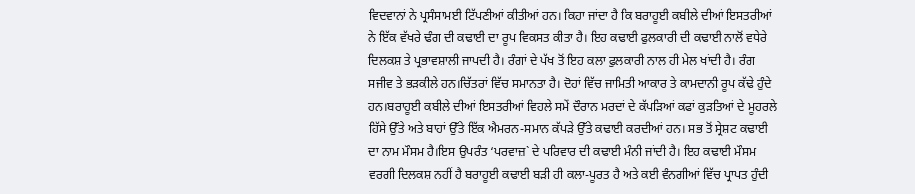ਵਿਦਵਾਨਾਂ ਨੇ ਪ੍ਰਸੰਸਾਮਈ ਟਿੱਪਣੀਆਂ ਕੀਤੀਆਂ ਹਨ। ਕਿਹਾ ਜਾਂਦਾ ਹੈ ਕਿ ਬਰਾਹੂਈ ਕਬੀਲੇ ਦੀਆਂ ਇਸਤਰੀਆਂ ਨੇ ਇੱਕ ਵੱਖਰੇ ਢੰਗ ਦੀ ਕਢਾਈ ਦਾ ਰੂਪ ਵਿਕਸਤ ਕੀਤਾ ਹੈ। ਇਹ ਕਢਾਈ ਫੁਲਕਾਰੀ ਦੀ ਕਢਾਈ ਨਾਲੋਂ ਵਧੇਰੇ ਦਿਲਕਸ਼ ਤੇ ਪ੍ਰਭਾਵਸ਼ਾਲੀ ਜਾਪਦੀ ਹੈ। ਰੰਗਾਂ ਦੇ ਪੱਖ ਤੋਂ ਇਹ ਕਲਾ ਫੁਲਕਾਰੀ ਨਾਲ ਹੀ ਮੇਲ ਖਾਂਦੀ ਹੈ। ਰੰਗ ਸਜੀਵ ਤੇ ਭੜਕੀਲੇ ਹਨ।ਚਿੱਤਰਾਂ ਵਿੱਚ ਸਮਾਨਤਾ ਹੈ। ਦੋਹਾਂ ਵਿੱਚ ਜਾਮਿਤੀ ਆਕਾਰ ਤੇ ਕਾਮਦਾਨੀ ਰੂਪ ਕੱਢੇ ਹੁੰਦੇ ਹਨ।ਬਰਾਹੂਈ ਕਬੀਲੇ ਦੀਆਂ ਇਸਤਰੀਆਂ ਵਿਹਲੇ ਸਮੇਂ ਦੌਰਾਨ ਮਰਦਾਂ ਦੇ ਕੱਪੜਿਆਂ ਕਫਾਂ ਕੁੜਤਿਆਂ ਦੇ ਮੂਹਰਲੇ ਹਿੱਸੇ ਉੱਤੇ ਅਤੇ ਬਾਹਾਂ ਉੱਤੇ ਇੱਕ ਐਮਰਨ-ਸਮਾਨ ਕੱਪੜੇ ਉੱਤੇ ਕਢਾਈ ਕਰਦੀਆਂ ਹਨ। ਸਭ ਤੋਂ ਸ੍ਰੇਸ਼ਟ ਕਢਾਈ ਦਾ ਨਾਮ ਮੌਸਮ ਹੈ।ਇਸ ਉਪਰੰਤ ‘ਪਰਵਾਜ਼` ਦੇ ਪਰਿਵਾਰ ਦੀ ਕਢਾਈ ਮੰਨੀ ਜਾਂਦੀ ਹੈ। ਇਹ ਕਢਾਈ ਮੌਸਮ ਵਰਗੀ ਦਿਲਕਸ਼ ਨਹੀਂ ਹੈ ਬਰਾਹੂਈ ਕਢਾਈ ਬੜੀ ਹੀ ਕਲਾ-ਪੂਰਤ ਹੈ ਅਤੇ ਕਈ ਵੰਨਗੀਆਂ ਵਿੱਚ ਪ੍ਰਾਪਤ ਹੁੰਦੀ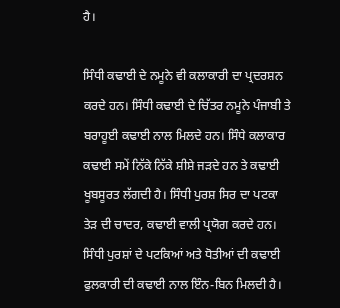ਹੈ।

ਸਿੰਧੀ ਕਢਾਈ ਦੇ ਨਮੂਨੇ ਵੀ ਕਲਾਕਾਰੀ ਦਾ ਪ੍ਰਦਰਸ਼ਨ ਕਰਦੇ ਹਨ। ਸਿੰਧੀ ਕਢਾਈ ਦੇ ਚਿੱਤਰ ਨਮੂਨੇ ਪੰਜਾਬੀ ਤੇ ਬਰਾਹੂਈ ਕਢਾਈ ਨਾਲ ਮਿਲਦੇ ਹਨ। ਸਿੰਧੇ ਕਲਾਕਾਰ ਕਢਾਈ ਸਮੇਂ ਨਿੱਕੇ ਨਿੱਕੇ ਸ਼ੀਸ਼ੇ ਜੜਦੇ ਹਨ ਤੇ ਕਢਾਈ ਖੂਬਸੂਰਤ ਲੱਗਦੀ ਹੈ। ਸਿੰਧੀ ਪੁਰਸ਼ ਸਿਰ ਦਾ ਪਟਕਾ ਤੇੜ ਦੀ ਚਾਦਰ, ਕਢਾਈ ਵਾਲੀ ਪ੍ਰਯੋਗ ਕਰਦੇ ਹਨ। ਸਿੰਧੀ ਪੁਰਸ਼ਾਂ ਦੇ ਪਟਕਿਆਂ ਅਤੇ ਧੋਤੀਆਂ ਦੀ ਕਢਾਈ ਫੁਲਕਾਰੀ ਦੀ ਕਢਾਈ ਨਾਲ ਇੰਨ-ਬਿਨ ਮਿਲਦੀ ਹੈ।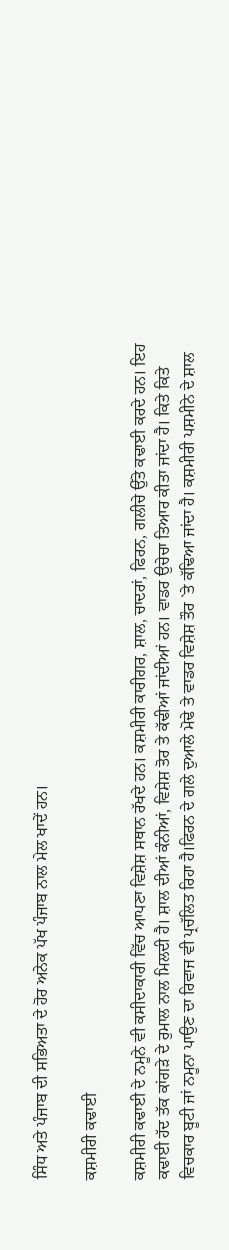ਸਿੰਧ ਅਤੇ ਪੰਜਾਬ ਦੀ ਸਭਿਅਤਾ ਦੇ ਹੋਰ ਅਨੇਕ ਪੱਖ ਪੰਜਾਬ ਨਾਲ ਮੇਲ ਖਾਦੇਂ ਹਨ।

ਕਸ਼ਮੀਰੀ ਕਢਾਈ

ਕਸ਼ਮੀਰੀ ਕਢਾਈ ਦੇ ਨਮੂਨੇ ਵੀ ਕਸੀਦਾਕਾਰੀ ਵਿੱਚ ਆਪਣਾ ਵਿਸ਼ੇਸ਼ ਸਥਾਨ ਰੱਖਦੇ ਹਨ। ਕਸ਼ਮੀਰੀ ਕਾਰੀਗਰ, ਸ਼ਾਲ, ਚਾਦਰਾਂ, ਫਿਰਨ, ਗਲੀਚੇ ਉੱਤੇ ਕਢਾਈ ਕਰਦੇ ਹਨ। ਇਹ ਕਢਾਈ ਹੱਦ ਤੱਕ ਕਾਂਗੜੇ ਦੇ ਰੁਮਾਲ ਨਾਲ ਮਿਲਦੀ ਹੈ। ਸ਼ਾਲ ਦੀਆਂ ਕੰਨੀਆਂ, ਵਿਸ਼ੇਸ਼ ਤੋਰ ਤੇ ਕੱਢੀਆਂ ਜਾਂਦੀਆਂ ਹਨ। ਵਾਡਰ ਉਚੇਚਾ ਤਿਆਰ ਕੀਤਾ ਜਾਂਦਾ ਹੈ। ਕਿਤੇ ਕਿਤੇ ਵਿਚਕਾਰ ਬੂਟੀ ਜਾਂ ਨਮੂਨਾ ਪਾਉਣ ਦਾ ਰਿਵਾਜ ਵੀ ਪ੍ਰਚੱਲਿਤ ਰਿਹਾ ਹੈ।ਫਿਰਨ ਦੇ ਗਲੇ ਦੁਆਲੇ ਮੋਢੇ ਤੇ ਵਾਡਰ ਵਿਸ਼ੇਸ਼ ਤੌਰ `ਤੇ ਕੱਢਿਆ ਜਾਂਦਾ ਹੈ। ਕਸ਼ਮੀਰੀ ਪਸ਼ਮੀਨੇ ਦੇ ਸ਼ਾਲ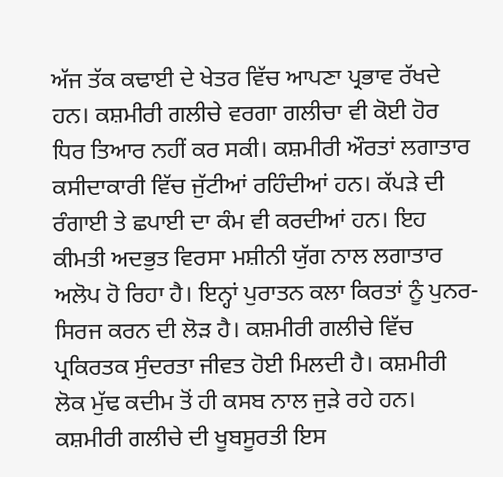ਅੱਜ ਤੱਕ ਕਢਾਈ ਦੇ ਖੇਤਰ ਵਿੱਚ ਆਪਣਾ ਪ੍ਰਭਾਵ ਰੱਖਦੇ ਹਨ। ਕਸ਼ਮੀਰੀ ਗਲੀਚੇ ਵਰਗਾ ਗਲੀਚਾ ਵੀ ਕੋਈ ਹੋਰ ਧਿਰ ਤਿਆਰ ਨਹੀਂ ਕਰ ਸਕੀ। ਕਸ਼ਮੀਰੀ ਔਰਤਾਂ ਲਗਾਤਾਰ ਕਸੀਦਾਕਾਰੀ ਵਿੱਚ ਜੁੱਟੀਆਂ ਰਹਿੰਦੀਆਂ ਹਨ। ਕੱਪੜੇ ਦੀ ਰੰਗਾਈ ਤੇ ਛਪਾਈ ਦਾ ਕੰਮ ਵੀ ਕਰਦੀਆਂ ਹਨ। ਇਹ ਕੀਮਤੀ ਅਦਭੁਤ ਵਿਰਸਾ ਮਸ਼ੀਨੀ ਯੁੱਗ ਨਾਲ ਲਗਾਤਾਰ ਅਲੋਪ ਹੋ ਰਿਹਾ ਹੈ। ਇਨ੍ਹਾਂ ਪੁਰਾਤਨ ਕਲਾ ਕਿਰਤਾਂ ਨੂੰ ਪੁਨਰ-ਸਿਰਜ ਕਰਨ ਦੀ ਲੋੜ ਹੈ। ਕਸ਼ਮੀਰੀ ਗਲੀਚੇ ਵਿੱਚ ਪ੍ਰਕਿਰਤਕ ਸੁੰਦਰਤਾ ਜੀਵਤ ਹੋਈ ਮਿਲਦੀ ਹੈ। ਕਸ਼ਮੀਰੀ ਲੋਕ ਮੁੱਢ ਕਦੀਮ ਤੋਂ ਹੀ ਕਸਬ ਨਾਲ ਜੁੜੇ ਰਹੇ ਹਨ। ਕਸ਼ਮੀਰੀ ਗਲੀਚੇ ਦੀ ਖੂਬਸੂਰਤੀ ਇਸ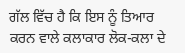ਗੱਲ ਵਿੱਚ ਹੈ ਕਿ ਇਸ ਨੂੰ ਤਿਆਰ ਕਰਨ ਵਾਲੇ ਕਲਾਕਾਰ ਲੋਕ-ਕਲਾ ਦੇ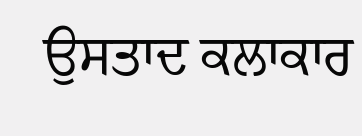ਉਸਤਾਦ ਕਲਾਕਾਰ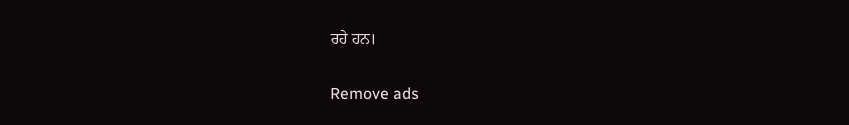ਰਹੇ ਹਨ।

Remove ads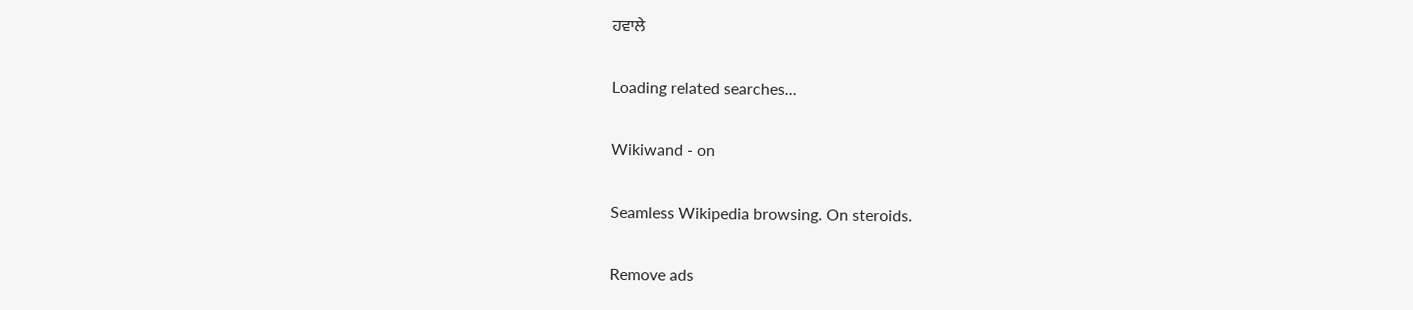ਹਵਾਲੇ

Loading related searches...

Wikiwand - on

Seamless Wikipedia browsing. On steroids.

Remove ads